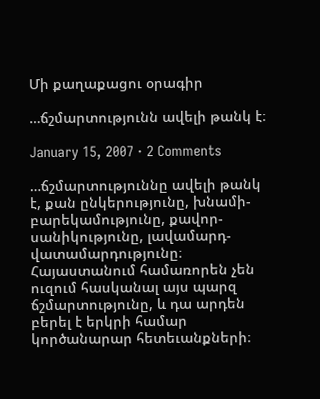Մի քաղաքացու օրագիր

…ճշմարտությունն ավելի թանկ է։

January 15, 2007 · 2 Comments

…ճշմարտություննը ավելի թանկ է, քան ընկերությունը, խնամի-բարեկամությունը, քավոր-սանիկությունը, լավամարդ-վատամարդությունը։ Հայաստանում համառորեն չեն ուզում հասկանալ այս պարզ ճշմարտությունը, և դա արդեն բերել է երկրի համար կործանարար հետեւանքների։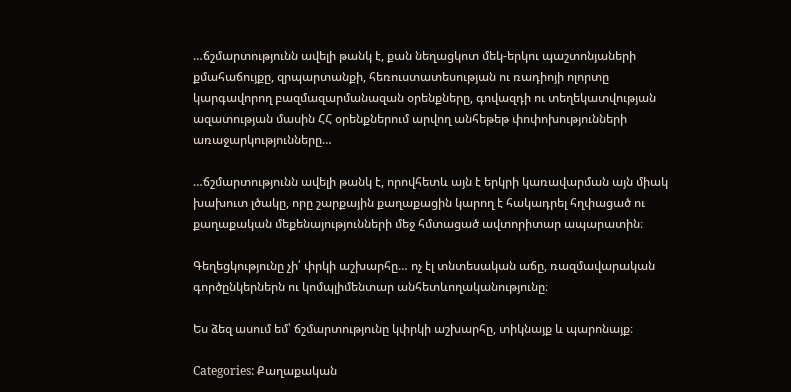…ճշմարտությունն ավելի թանկ է, քան նեղացկոտ մեկ-երկու պաշտոնյաների քմահաճույքը, զրպարտանքի, հեռուստատեսության ու ռադիոյի ոլորտը կարգավորող բազմազարմանազան օրենքները, գովազդի ու տեղեկատվության ազատության մասին ՀՀ օրենքներում արվող անհեթեթ փոփոխությունների առաջարկությունները…

…ճշմարտությունն ավելի թանկ է, որովհետև այն է երկրի կառավարման այն միակ խախուտ լծակը, որը շարքային քաղաքացին կարող է հակադրել հղփացած ու քաղաքական մեքենայությունների մեջ հմտացած ավտորիտար ապարատին։

Գեղեցկությունը չի՛ փրկի աշխարհը… ոչ էլ տնտեսական աճը, ռազմավարական գործընկերներն ու կոմպլիմենտար անհետևողականությունը։

Ես ձեզ ասում եմ՝ ճշմարտությունը կփրկի աշխարհը, տիկնայք և պարոնայք։

Categories: Քաղաքական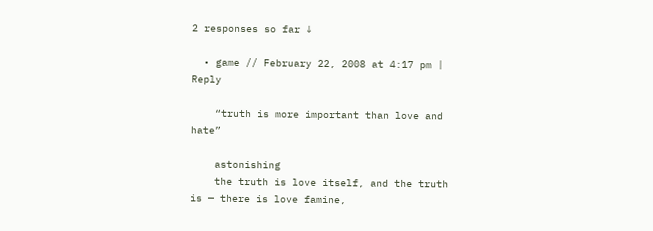2 responses so far ↓

  • game // February 22, 2008 at 4:17 pm | Reply

    “truth is more important than love and hate”

    astonishing
    the truth is love itself, and the truth is — there is love famine,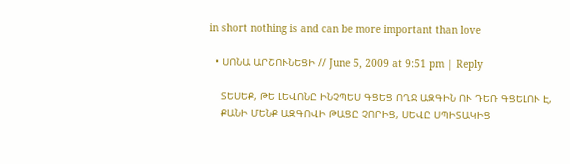in short nothing is and can be more important than love

  • ՍՈՆԱ ԱՐՇՈՒՆԵՑԻ // June 5, 2009 at 9:51 pm | Reply

    ՏԵՍԵՔ, ԹԵ ԼԵՎՈՆԸ ԻՆՉՊԵՍ ԳՑԵՑ ՈՂՋ ԱԶԳԻՆ ՈՒ ԴԵՌ ԳՑԵԼՈՒ Է,
    ՔԱՆԻ ՄԵՆՔ ԱԶԳՈՎԻ ԹԱՑԸ ՉՈՐԻՑ, ՍԵՎԸ ՍՊԻՏԱԿԻՑ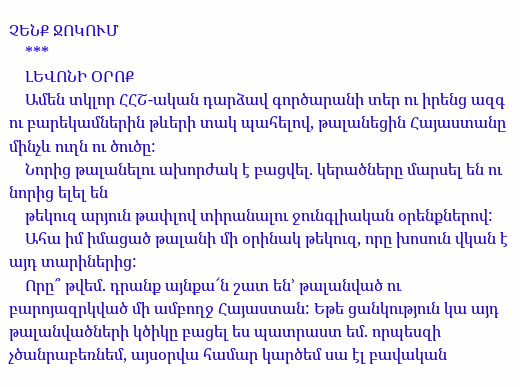ՉԵՆՔ ՋՈԿՈՒՄ
    ***
    ԼԵՎՈՆԻ ՕՐՈՔ
    Ամեն տկլոր ՀՀՇ-ական դարձավ գործարանի տեր ու իրենց ազգ ու բարեկամներին թևերի տակ պահելով, թալանեցին Հայաստանը մինչև ուղն ու ծուծը:
    Նորից թալանելու ախորժակ է բացվել. կերածները մարսել են ու նորից ելել են
    թեկուզ արյուն թափլով տիրանալու ջունգլիական օրենքներով:
    Ահա իմ իմացած թալանի մի օրինակ թեկուզ, որը խոսուն վկան է այդ տարիներից:
    Որը՞ թվեմ. դրանք այնքա՜ն շատ են’ թալանված ու բարոյազրկված մի ամբողջ Հայաստան: Եթե ցանկություն կա այդ թալանվածների կծիկը բացել ես պատրաստ եմ. որպեսզի չծանրաբեռնեմ, այսօրվա համար կարծեմ սա էլ բավական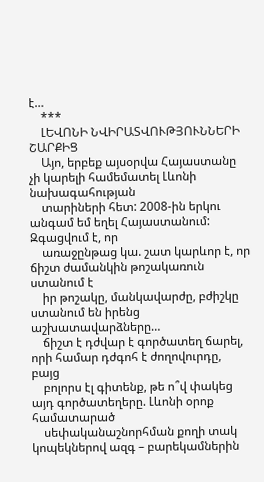է…
    ***
    ԼԵՎՈՆԻ ՆՎԻՐԱՏՎՈՒԹՅՈՒՆՆԵՐԻ ՇԱՐՔԻՑ
    Այո, երբեք այսօրվա Հայաստանը չի կարելի համեմատել Լևոնի նախագահության
    տարիների հետ: 2008-ին երկու անգամ եմ եղել Հայաստանում: Զգացվում է, որ
    առաջընթաց կա. շատ կարևոր է, որ ճիշտ ժամանկին թոշակառուն ստանում է
    իր թոշակը, մանկավարժը, բժիշկը ստանում են իրենց աշխատավարձները…
    ճիշտ է դժվար է գործատեղ ճարել, որի համար դժգոհ է ժողովուրդը, բայց
    բոլորս էլ գիտենք, թե ո՞վ փակեց այդ գործատեղերը. Լևոնի օրոք համատարած
    սեփականաշնորհման քողի տակ կոպեկներով ազգ – բարեկամներին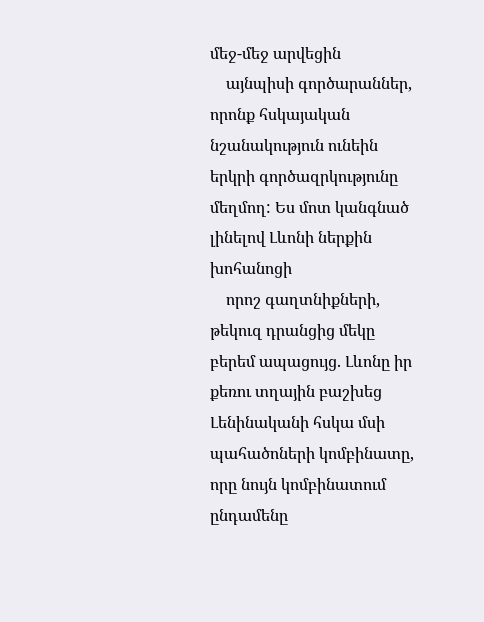մեջ-մեջ արվեցին
    այնպիսի գործարաններ, որոնք հսկայական նշանակություն ունեին երկրի գործազրկությունը մեղմող: Ես մոտ կանգնած լինելով Լևոնի ներքին խոհանոցի
    որոշ գաղտնիքների, թեկուզ դրանցից մեկը բերեմ ապացույց. Լևոնը իր քեռու տղային բաշխեց Լենինականի հսկա մսի պահածոների կոմբինատը, որը նույն կոմբինատում ընդամենը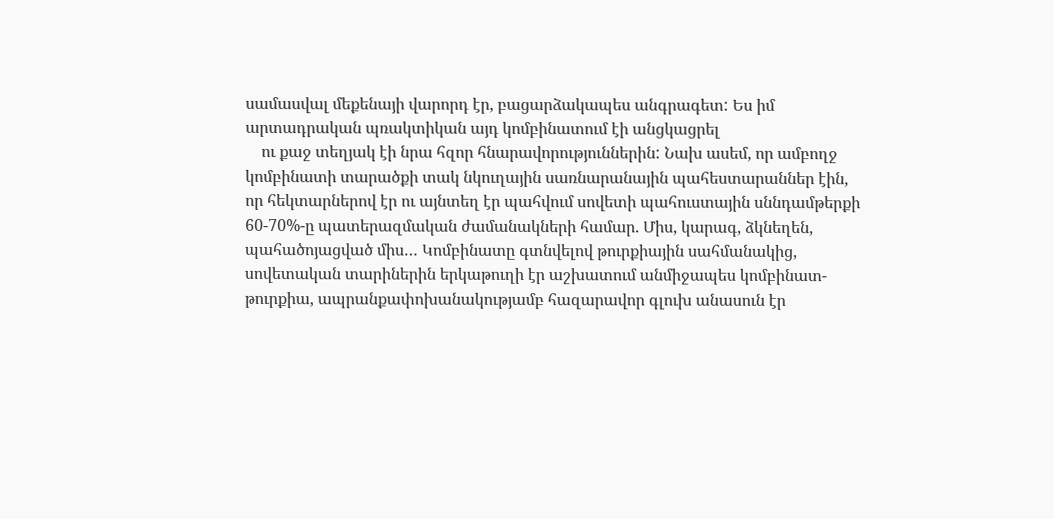սամասվալ մեքենայի վարորդ էր, բացարձակապես անգրագետ: Ես իմ արտադրական պռակտիկան այդ կոմբինատում էի անցկացրել
    ու քաջ տեղյակ էի նրա հզոր հնարավորություններին: Նախ ասեմ, որ ամբողջ կոմբինատի տարածքի տակ նկուղային սառնարանային պահեստարաններ էին, որ հեկտարներով էր ու այնտեղ էր պահվում սովետի պահուստային սննդամթերքի 60-70%-ը պատերազմական ժամանակների համար. Միս, կարագ, ձկնեղեն, պահածոյացված միս… Կոմբինատը գտնվելով թուրքիային սահմանակից, սովետական տարիներին երկաթուղի էր աշխատում անմիջապես կոմբինատ-թուրքիա, ապրանքափոխանակությամբ հազարավոր գլուխ անասուն էր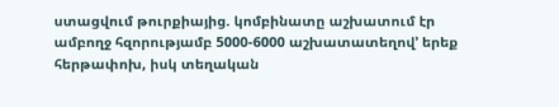ստացվում թուրքիայից. կոմբինատը աշխատում էր ամբողջ հզորությամբ 5000-6000 աշխատատեղով’ երեք հերթափոխ, իսկ տեղական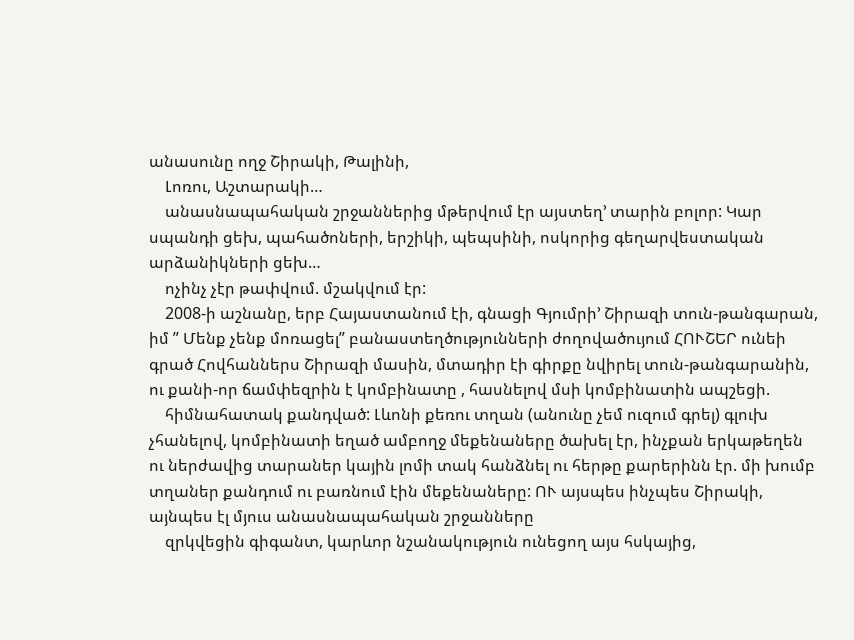անասունը ողջ Շիրակի, Թալինի,
    Լոռու, Աշտարակի…
    անասնապահական շրջաններից մթերվում էր այստեղ’ տարին բոլոր: Կար սպանդի ցեխ, պահածոների, երշիկի, պեպսինի, ոսկորից գեղարվեստական արձանիկների ցեխ…
    ոչինչ չէր թափվում. մշակվում էր:
    2008-ի աշնանը, երբ Հայաստանում էի, գնացի Գյումրի’ Շիրազի տուն-թանգարան, իմ ” Մենք չենք մոռացել” բանաստեղծությունների ժողովածույում ՀՈՒՇԵՐ ունեի գրած Հովհաններս Շիրազի մասին, մտադիր էի գիրքը նվիրել տուն-թանգարանին, ու քանի-որ ճամփեզրին է կոմբինատը , հասնելով մսի կոմբինատին ապշեցի.
    հիմնահատակ քանդված: Լևոնի քեռու տղան (անունը չեմ ուզում գրել) գլուխ չհանելով, կոմբինատի եղած ամբողջ մեքենաները ծախել էր, ինչքան երկաթեղեն ու ներժավից տարաներ կային լոմի տակ հանձնել ու հերթը քարերինն էր. մի խումբ տղաներ քանդում ու բառնում էին մեքենաները: ՈՒ այսպես ինչպես Շիրակի, այնպես էլ մյուս անասնապահական շրջանները
    զրկվեցին գիգանտ, կարևոր նշանակություն ունեցող այս հսկայից,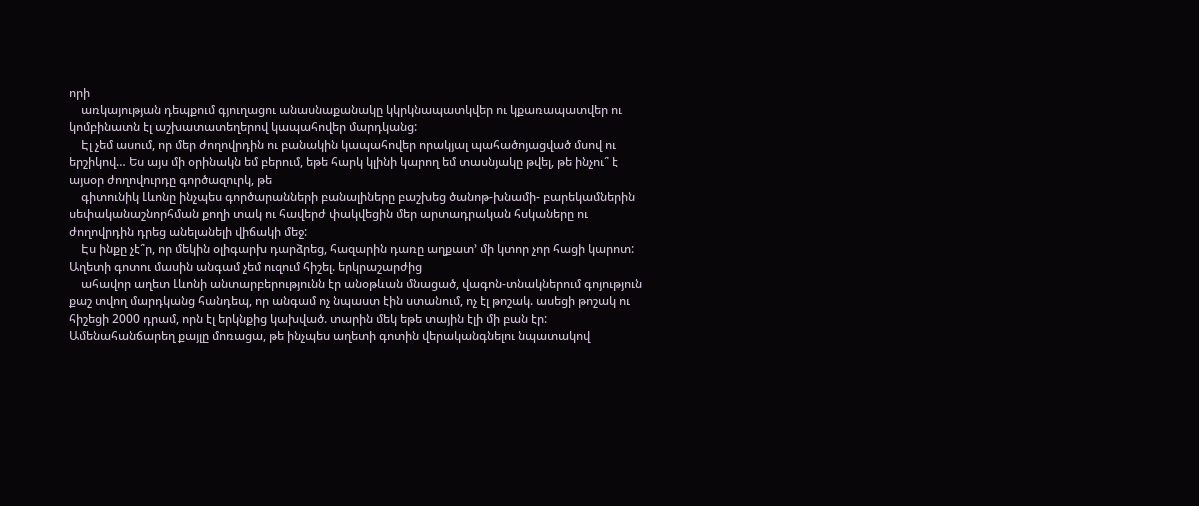որի
    առկայության դեպքում գյուղացու անասնաքանակը կկրկնապատկվեր ու կքառապատվեր ու կոմբինատն էլ աշխատատեղերով կապահովեր մարդկանց:
    Էլ չեմ ասում, որ մեր ժողովրդին ու բանակին կապահովեր որակյալ պահածոյացված մսով ու երշիկով… Ես այս մի օրինակն եմ բերում, եթե հարկ կլինի կարող եմ տասնյակը թվել, թե ինչու՞ է այսօր ժողովուրդը գործազուրկ, թե
    գիտունիկ Լևոնը ինչպես գործարանների բանալիները բաշխեց ծանոթ-խնամի- բարեկամներին սեփականաշնորհման քողի տակ ու հավերժ փակվեցին մեր արտադրական հսկաները ու ժողովրդին դրեց անելանելի վիճակի մեջ:
    Էս ինքը չէ՞ր, որ մեկին օլիգարխ դարձրեց, հազարին դառը աղքատ’ մի կտոր չոր հացի կարոտ: Աղետի գոտու մասին անգամ չեմ ուզում հիշել. երկրաշարժից
    ահավոր աղետ Լևոնի անտարբերությունն էր անօթևան մնացած, վագոն-տնակներում գոյություն քաշ տվող մարդկանց հանդեպ, որ անգամ ոչ նպաստ էին ստանում, ոչ էլ թոշակ. ասեցի թոշակ ու հիշեցի 2000 դրամ, որն էլ երկնքից կախված. տարին մեկ եթե տային էլի մի բան էր: Ամենահանճարեղ քայլը մոռացա, թե ինչպես աղետի գոտին վերականգնելու նպատակով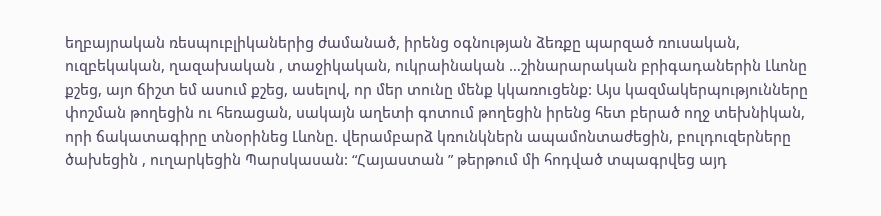եղբայրական ռեսպուբլիկաներից ժամանած, իրենց օգնության ձեռքը պարզած ռուսական, ուզբեկական, ղազախական , տաջիկական, ուկրաինական …շինարարական բրիգադաներին Լևոնը քշեց, այո ճիշտ եմ ասում քշեց, ասելով, որ մեր տունը մենք կկառուցենք: Այս կազմակերպությունները փոշման թողեցին ու հեռացան, սակայն աղետի գոտում թողեցին իրենց հետ բերած ողջ տեխնիկան, որի ճակատագիրը տնօրինեց Լևոնը. վերամբարձ կռունկներն ապամոնտաժեցին, բուլդուզերները ծախեցին , ուղարկեցին Պարսկասան: “Հայաստան ” թերթում մի հոդված տպագրվեց այդ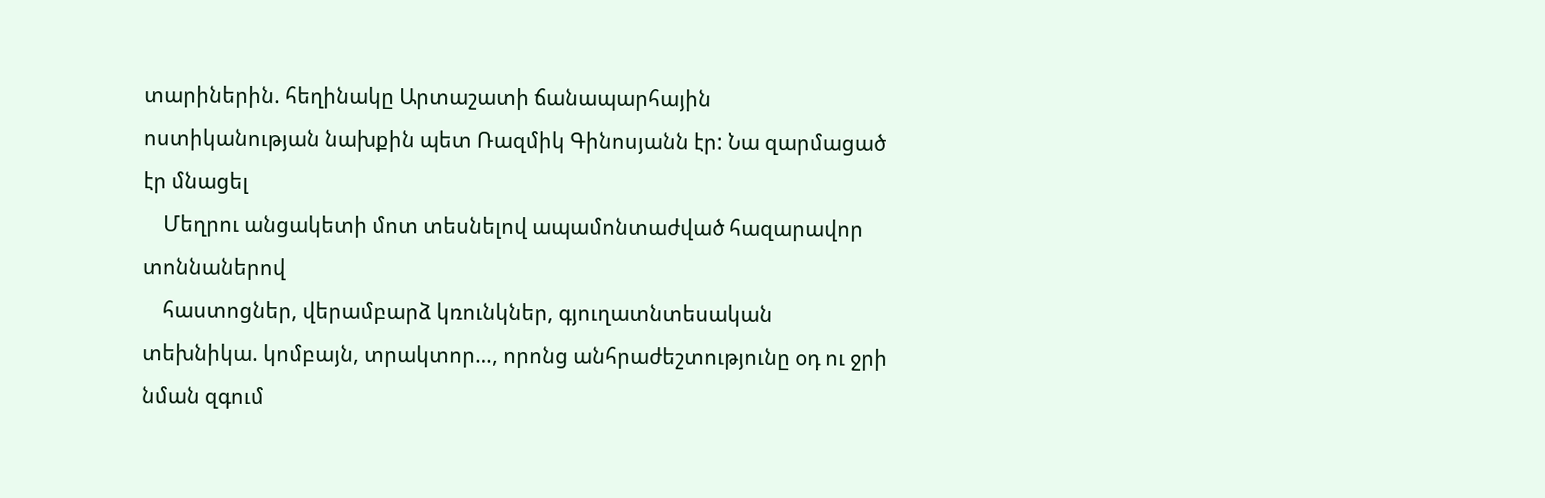տարիներին. հեղինակը Արտաշատի ճանապարհային ոստիկանության նախքին պետ Ռազմիկ Գինոսյանն էր: Նա զարմացած էր մնացել
    Մեղրու անցակետի մոտ տեսնելով ապամոնտաժված հազարավոր տոննաներով
    հաստոցներ, վերամբարձ կռունկներ, գյուղատնտեսական տեխնիկա. կոմբայն, տրակտոր…, որոնց անհրաժեշտությունը օդ ու ջրի նման զգում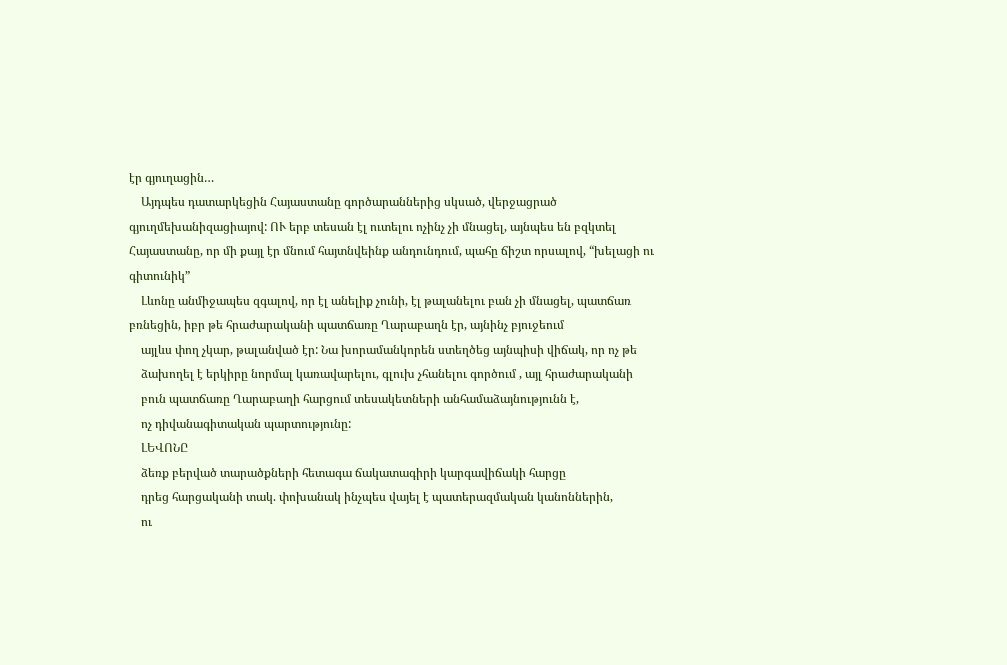էր գյուղացին…
    Այդպես դատարկեցին Հայաստանը գործարաններից սկսած, վերջացրած գյուղմեխանիզացիայով: ՈՒ երբ տեսան էլ ուտելու ոչինչ չի մնացել, այնպես են բզկտել Հայաստանը, որ մի քայլ էր մնում հայտնվեինք անդունդում, պահը ճիշտ որսալով, “խելացի ու գիտունիկ”
    Լևոնը անմիջապես զգալով, որ էլ անելիք չունի, էլ թալանելու բան չի մնացել, պատճառ բռնեցին, իբր թե հրաժարականի պատճառը Ղարաբաղն էր, այնինչ բյուջեում
    այլևս փող չկար, թալանված էր: Նա խորամանկորեն ստեղծեց այնպիսի վիճակ, որ ոչ թե
    ձախողել է երկիրը նորմալ կառավարելու, գլուխ չհանելու գործում , այլ հրաժարականի
    բուն պատճառը Ղարաբաղի հարցում տեսակետների անհամաձայնությունն է,
    ոչ դիվանագիտական պարտությունը:
    ԼԵՎՈՆԸ
    ձեռք բերված տարածքների հետագա ճակատագիրի կարգավիճակի հարցը
    դրեց հարցականի տակ. փոխանակ ինչպես վայել է պատերազմական կանոններին,
    ու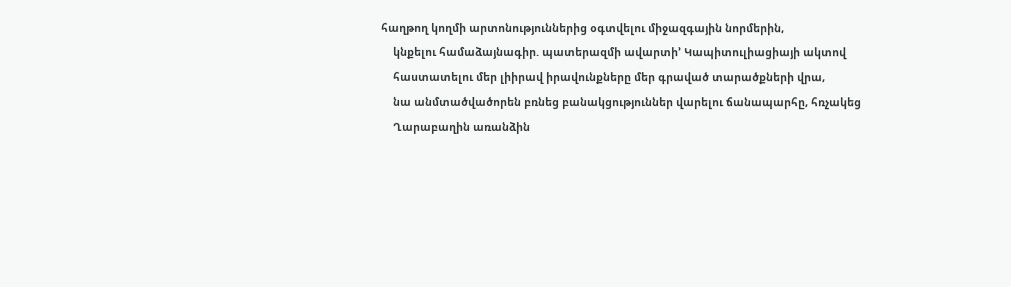հաղթող կողմի արտոնություններից օգտվելու միջազգային նորմերին,
    կնքելու համաձայնագիր. պատերազմի ավարտի’ Կապիտուլիացիայի ակտով
    հաստատելու մեր լիիրավ իրավունքները մեր գրաված տարածքների վրա,
    նա անմտածվածորեն բռնեց բանակցություններ վարելու ճանապարհը, հռչակեց
    Ղարաբաղին առանձին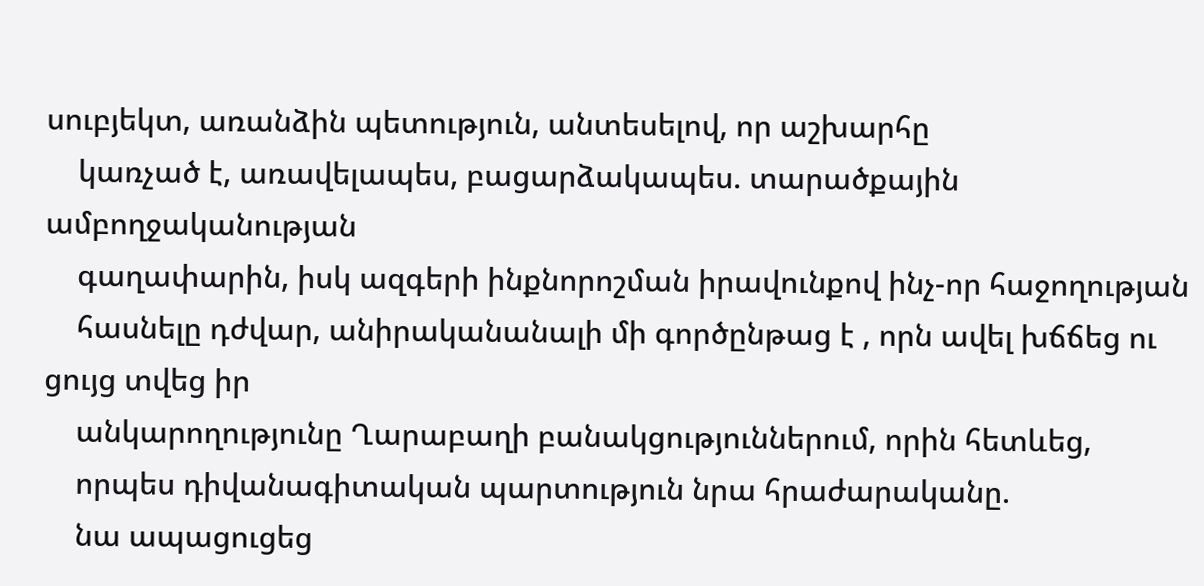սուբյեկտ, առանձին պետություն, անտեսելով, որ աշխարհը
    կառչած է, առավելապես, բացարձակապես. տարածքային ամբողջականության
    գաղափարին, իսկ ազգերի ինքնորոշման իրավունքով ինչ-որ հաջողության
    հասնելը դժվար, անիրականանալի մի գործընթաց է , որն ավել խճճեց ու ցույց տվեց իր
    անկարողությունը Ղարաբաղի բանակցություններում, որին հետևեց,
    որպես դիվանագիտական պարտություն նրա հրաժարականը.
    նա ապացուցեց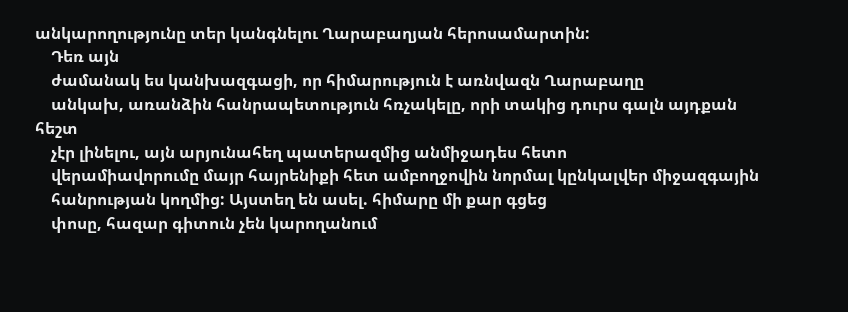անկարողությունը տեր կանգնելու Ղարաբաղյան հերոսամարտին:
    Դեռ այն
    ժամանակ ես կանխազգացի, որ հիմարություն է առնվազն Ղարաբաղը
    անկախ, առանձին հանրապետություն հռչակելը, որի տակից դուրս գալն այդքան հեշտ
    չէր լինելու, այն արյունահեղ պատերազմից անմիջադես հետո
    վերամիավորումը մայր հայրենիքի հետ ամբողջովին նորմալ կընկալվեր միջազգային
    հանրության կողմից: Այստեղ են ասել. հիմարը մի քար գցեց
    փոսը, հազար գիտուն չեն կարողանում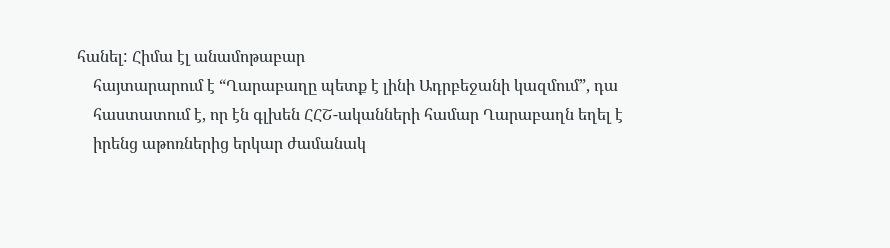հանել: Հիմա էլ անամոթաբար
    հայտարարում է “Ղարաբաղը պետք է լինի Ադրբեջանի կազմում”, դա
    հաստատում է, որ էն գլխեն ՀՀՇ-ականների համար Ղարաբաղն եղել է
    իրենց աթոռներից երկար ժամանակ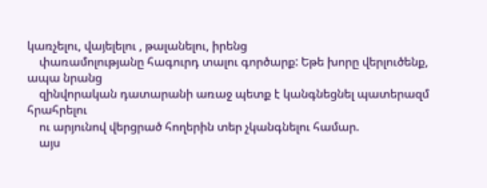կառչելու, վայելելու , թալանելու, իրենց
    փառամոլությանը հագուրդ տալու գործարք: Եթե խորը վերլուծենք, ապա նրանց
    զինվորական դատարանի առաջ պետք է կանգնեցնել պատերազմ հրահրելու
    ու արյունով վերցրած հողերին տեր չկանգնելու համար.
    այս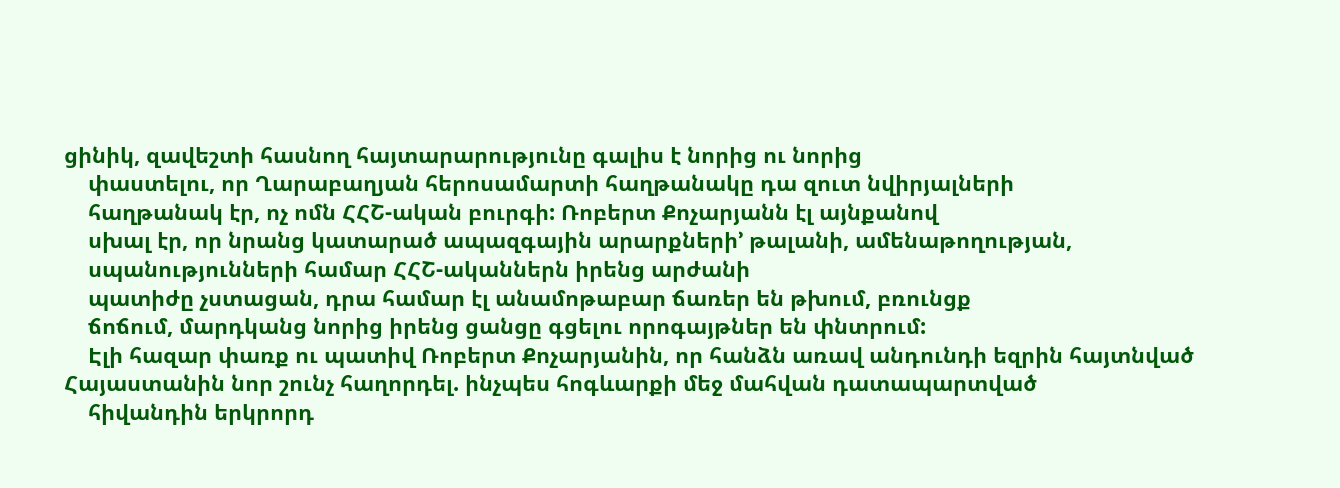ցինիկ, զավեշտի հասնող հայտարարությունը գալիս է նորից ու նորից
    փաստելու, որ Ղարաբաղյան հերոսամարտի հաղթանակը դա զուտ նվիրյալների
    հաղթանակ էր, ոչ ոմն ՀՀՇ-ական բուրգի: Ռոբերտ Քոչարյանն էլ այնքանով
    սխալ էր, որ նրանց կատարած ապազգային արարքների’ թալանի, ամենաթողության,
    սպանությունների համար ՀՀՇ-ականներն իրենց արժանի
    պատիժը չստացան, դրա համար էլ անամոթաբար ճառեր են թխում, բռունցք
    ճոճում, մարդկանց նորից իրենց ցանցը գցելու որոգայթներ են փնտրում:
    Էլի հազար փառք ու պատիվ Ռոբերտ Քոչարյանին, որ հանձն առավ անդունդի եզրին հայտնված Հայաստանին նոր շունչ հաղորդել. ինչպես հոգևարքի մեջ մահվան դատապարտված
    հիվանդին երկրորդ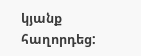կյանք հաղորդեց: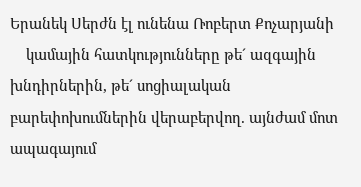Երանեկ Սերժն էլ ունենա Ռոբերտ Քոչարյանի
    կամային հատկությունները թե´ ազգային խնդիրներին, թե´ սոցիալական բարեփոխումներին վերաբերվող. այնժամ մոտ ապագայում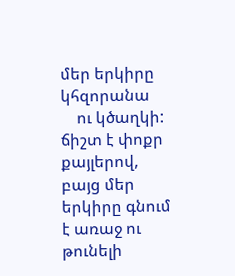մեր երկիրը կհզորանա
    ու կծաղկի: ճիշտ է փոքր քայլերով, բայց մեր երկիրը գնում է առաջ ու թունելի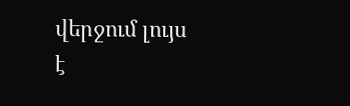վերջում լույս է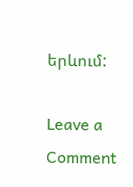երևում:

Leave a Comment